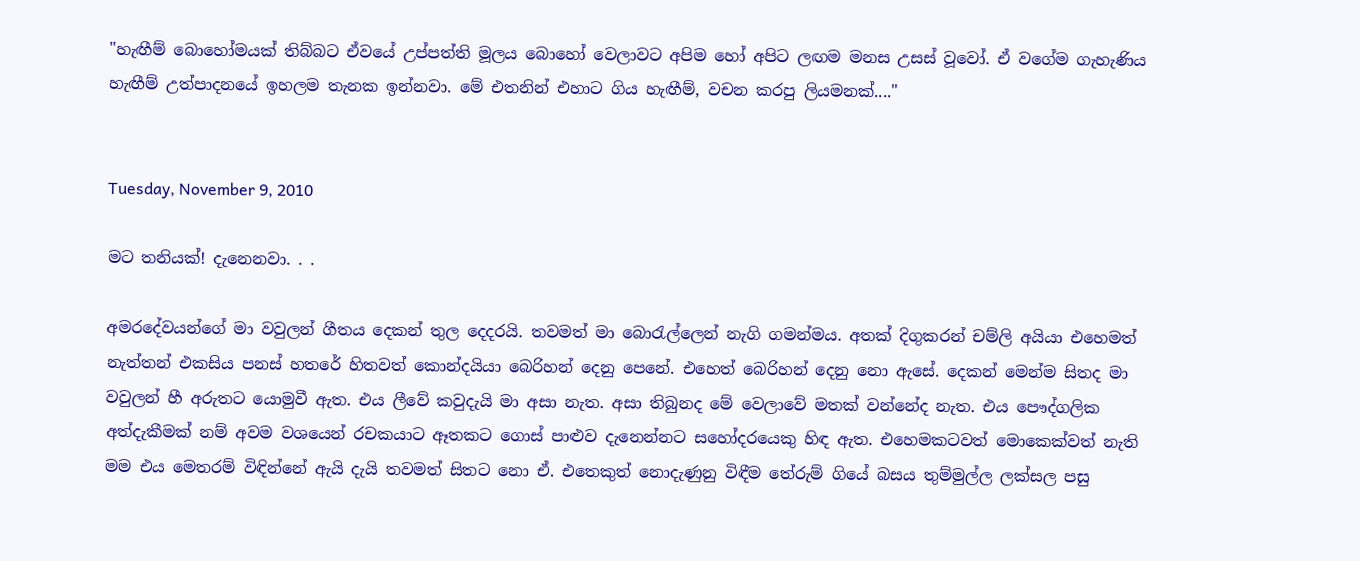"හැඟීම් බොහෝමයක් තිබ්බට ඒවයේ උප්පත්ති මූලය බොහෝ වෙලාවට අපිම හෝ අපිට ලඟම මනස උසස් වූවෝ. ඒ වගේම ගැහැණිය හැඟීම් උත්පාදනයේ ඉහලම තැනක ඉන්නවා. මේ එතනින් එහාට ගිය හැඟීම්, වචන කරපු ලියමනක්...."


Tuesday, November 9, 2010

මට තනියක්! දැනෙනවා. . .

අමරදේවයන්ගේ මා වවුලන් ගීතය දෙකන් තුල දෙදරයි. තවමත් මා බොරැල්ලෙන් නැගි ගමන්මය. අතක් දිගුකරන් චම්ලි අයියා එහෙමත් නැත්තන් එකසිය පනස් හතරේ හිතවත් කොන්දයියා බෙරිහන් දෙනු පෙනේ. එහෙත් බෙරිහන් දෙනු නො ඇසේ. දෙකන් මෙන්ම සිතද මා වවුලන් හී අරුතට යොමුවී ඇත. එය ලීවේ කවුදැයි මා අසා නැත. අසා තිබුනද මේ වෙලාවේ මතක් වන්නේද නැත. එය පෞද්ගලික අත්දැකීමක් නම් අවම වශයෙන් රචකයාට ඈතකට ගොස් පාළුව දැනෙන්නට සහෝදරයෙකු හිඳ ඇත. එහෙමකටවත් මොකෙක්වත් නැති මම එය මෙතරම් විඳින්නේ ඇයි දැයි තවමත් සිතට නො ඒ. එතෙකුත් නොදැණුනු විඳීම තේරුම් ගියේ බසය තුම්මුල්ල ලක්සල පසු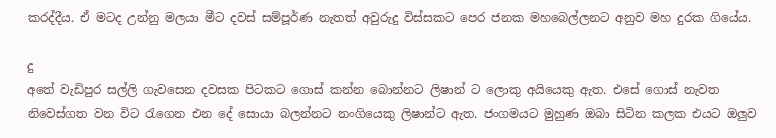කරද්දීය. ඒ මටද උන්නු මලයා මීට දවස් සම්පූර්ණ නැතත් අවුරුදු විස්සකට පෙර ජනක මහබෙල්ලනට අනුව මහ දුරක ගියේය.

දු
අතේ වැඩිපුර සල්ලි ගැවසෙන දවසක පිටකට ගොස් කන්න බොන්නට ලිෂාන් ට ලොකු අයියෙකු ඇත. එසේ ගොස් නැවත නිවෙස්ගත වන විට රැගෙන එන දේ සොයා බලන්නට නංගියෙකු ලිෂාන්ට ඇත. ජංගමයට මුහුණ ඔබා සිටින කලක එයට ඔලුව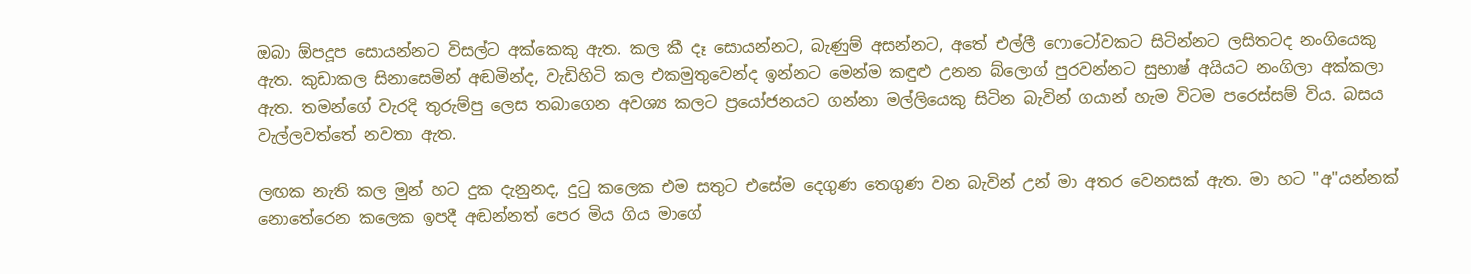ඔබා ඕපදූප සොයන්නට විසල්ට අක්කෙකු ඇත. කල කී දෑ සොයන්නට, බැණුම් අසන්නට, අතේ එල්ලී ෆොටෝවකට සිටින්නට ලසිතටද නංගියෙකු ඇත. කුඩාකල සිනාසෙමින් අඬමින්ද, වැඩිහිටි කල එකමුතුවෙන්ද ඉන්නට මෙන්ම කඳුළු උනන බ්ලොග් පුරවන්නට සුභාෂ් අයියට නංගිලා අක්කලා ඇත. තමන්ගේ වැරදි තුරුම්පු ලෙස තබාගෙන අවශ්‍ය කලට ප්‍රයෝජනයට ගන්නා මල්ලියෙකු සිටින බැවින් ගයාන් හැම විටම පරෙස්සම් විය. බසය වැල්ලවත්තේ නවතා ඇත.

ලඟක නැති කල මුන් හට දුක දැනුනද, දුටු කලෙක එම සතුට එසේම දෙගුණ තෙගුණ වන බැවින් උන් මා අතර වෙනසක් ඇත. මා හට "අ"යන්නක් නොතේරෙන කලෙක ඉපදී අඬන්නත් පෙර මිය ගිය මාගේ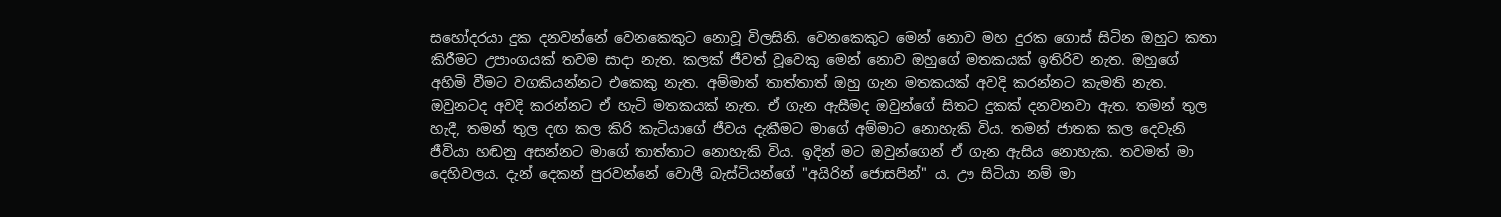සහෝදරයා දුක දනවන්නේ වෙනකෙකුට නොවූ විලසිනි. වෙනකෙකුට මෙන් නොව මහ දුරක ගොස් සිටින ඔහුට කතා කිරීමට උපාංගයක් තවම සාදා නැත. කලක් ජීවත් වූවෙකු මෙන් නොව ඔහුගේ මතකයක් ඉතිරිව නැත. ඔහුගේ අහිමි වීමට වගකියන්නට එකෙකු නැත. අම්මාත් තාත්තාත් ඔහු ගැන මතකයක් අවදි කරන්නට කැමති නැත. ඔවුනටද අවදි කරන්නට ඒ හැටි මතකයක් නැත. ඒ ගැන ඇසීමද ඔවුන්ගේ සිතට දුකක් දනවනවා ඇත. තමන් තුල හැදී, තමන් තුල දඟ කල කිරි කැටියාගේ ජීවය දැකීමට මාගේ අම්මාට නොහැකි විය. තමන් ජාතක කල දෙවැනි ජීවියා හඬනු අසන්නට මාගේ තාත්තාට නොහැකි විය. ඉදින් මට ඔවුන්ගෙන් ඒ ගැන ඇසිය නොහැක. තවමත් මා දෙහිවලය. දැන් දෙකන් පුරවන්නේ වොලී බැස්ටියන්ගේ "අයිරින් ජොසපින්" ය. ඌ සිටියා නම් මා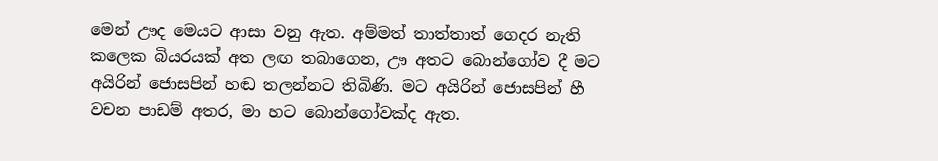මෙන් ඌද මෙයට ආසා වනු ඇත. අම්මත් තාත්තාත් ගෙදර නැති කලෙක බියරයක් අත ලඟ තබාගෙන, ඌ අතට බොන්ගෝව දී මට අයිරින් ජොසපින් හඬ තලන්නට තිබිණි. මට අයිරින් ජොසපින් හී වචන පාඩම් අතර, මා හට බොන්ගෝවක්ද ඇත.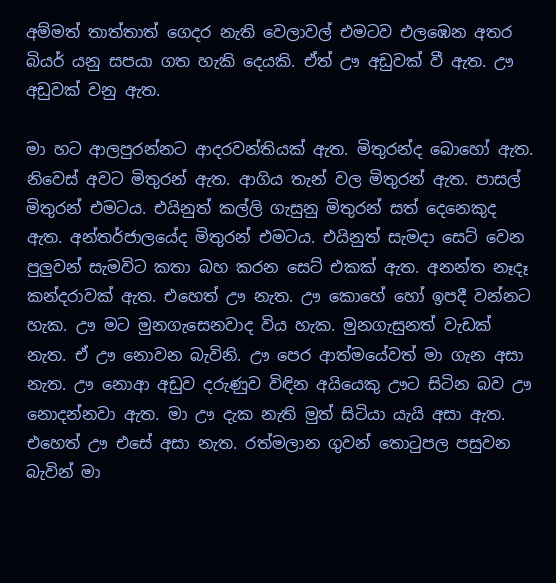අම්මත් තාත්තාත් ගෙදර නැති වෙලාවල් එමටව එලඹෙන අතර බියර් යනු සපයා ගත හැකි දෙයකි. ඒත් ඌ අඩුවක් වී ඇත. ඌ අඩුවක් වනු ඇත.

මා හට ආලපුරන්නට ආදරවන්තියක් ඇත. මිතුරන්ද බොහෝ ඇත. නිවෙස් අවට මිතුරන් ඇත. ආගිය තැන් වල මිතුරන් ඇත. පාසල් මිතුරන් එමටය. එයිනුත් කල්ලි ගැසුනු මිතුරන් සත් දෙනෙකුද ඇත. අන්තර්ජාලයේද මිතුරන් එමටය. එයිනුත් සැමදා සෙට් වෙන පුලුවන් සැමවිට කතා බහ කරන සෙට් එකක් ඇත. අනන්ත නෑදෑ කන්දරාවක් ඇත. එහෙත් ඌ නැත. ඌ කොහේ හෝ ඉපදී වන්නට හැක. ඌ මට මුනගැසෙනවාද විය හැක. මුනගැසුනත් වැඩක් නැත. ඒ ඌ නොවන බැවිනි. ඌ පෙර ආත්මයේවත් මා ගැන අසා නැත. ඌ නොආ අඩුව දරුණුව විඳින අයියෙකු ඌට සිටින බව ඌ නොදන්නවා ඇත. මා ඌ දැක නැති මුත් සිටියා යැයි අසා ඇත. එහෙත් ඌ එසේ අසා නැත. රත්මලාන ගුවන් තොටුපල පසුවන බැවින් මා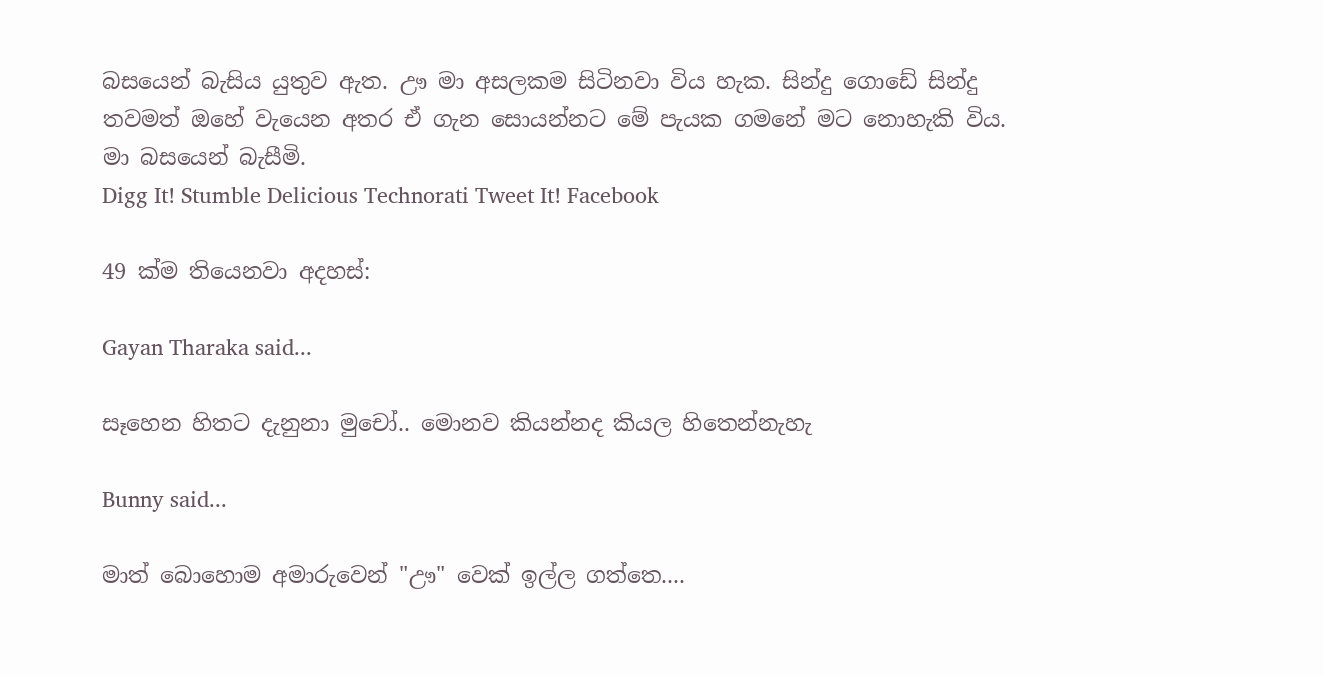බසයෙන් බැසිය යුතුව ඇත. ඌ මා අසලකම සිටිනවා විය හැක. සින්දු ගොඩේ සින්දු තවමත් ඔහේ වැයෙන අතර ඒ ගැන සොයන්නට මේ පැයක ගමනේ මට නොහැකි විය. මා බසයෙන් බැසීමි.
Digg It! Stumble Delicious Technorati Tweet It! Facebook

49 ක්ම තියෙනවා අදහස්:

Gayan Tharaka said...

සෑහෙන හිතට දැනුනා මුචෝ.. මොනව කියන්නද කියල හිතෙන්නැහැ

Bunny said...

මාත් බොහොම අමාරුවෙන් "ඌ" වෙක් ඉල්ල ගත්තෙ....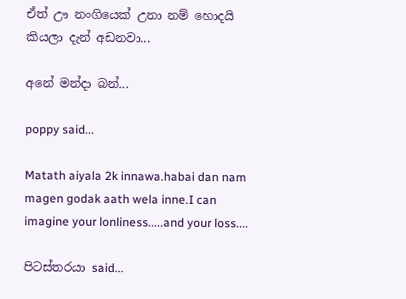ඒත් ඌ නංගියෙක් උනා නම් හොදයි කියලා දැන් අඩනවා...

අනේ මන්දා බන්...

poppy said...

Matath aiyala 2k innawa.habai dan nam magen godak aath wela inne.I can imagine your lonliness.....and your loss....

පිටස්තරයා said...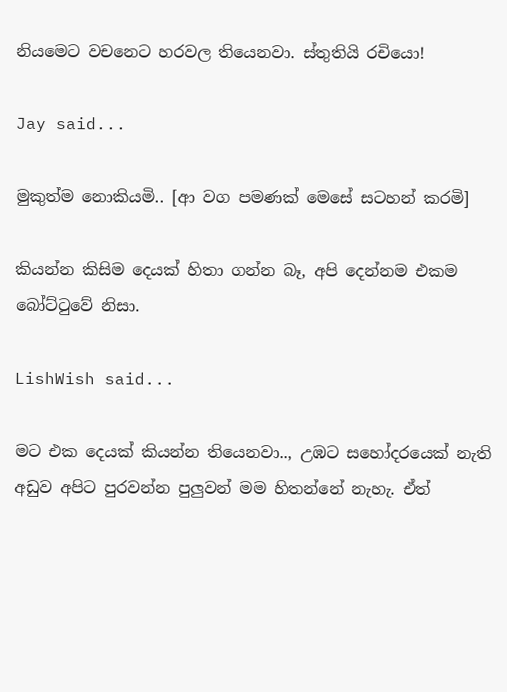නියමෙට වචනෙට හරවල තියෙනවා. ස්තුතියි රචියො!

Jay said...

මුකුත්ම නොකියමි.. [ආ වග පමණක් මෙසේ සටහන් කරමි]

කියන්න කිසිම දෙයක් හිතා ගන්න බෑ, අපි දෙන්නම එකම බෝට්ටුවේ නිසා.

LishWish said...

මට එක දෙයක් කියන්න තියෙනවා.., උඹට සහෝදරයෙක් නැති අඩුව අපිට පුරවන්න පුලුවන් මම හිතන්නේ නැහැ. ඒත්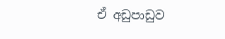ඒ අඩුපාඩුව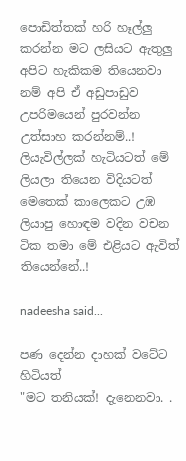පොඩිත්තක් හරි හෑල්ලු කරන්න මට ලසියට ඇතුලු අපිට හැකිකම තියෙනවා නම් අපි ඒ අඩුපාඩුව උපරිමයෙන් පුරවන්න උත්සාහ කරන්නම්..!
ලියැවිල්ලක් හැටියටත් මේ ලියලා තියෙන විදියටත් මෙතෙක් කාලෙකට උඹ ලියාපු හොඳම වදින වචන ටික තමා මේ එළියට ඇවිත් තියෙන්නේ..!

nadeesha said...

පණ දෙන්න දාහක් වටේට හිටියත්
"මට තනියක්! දැනෙනවා. .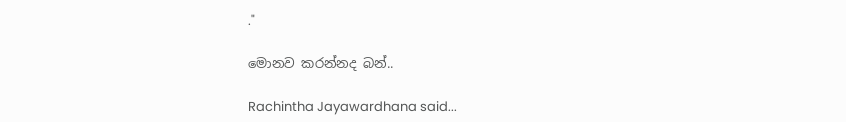."

මොනව කරන්නද බන්..

Rachintha Jayawardhana said...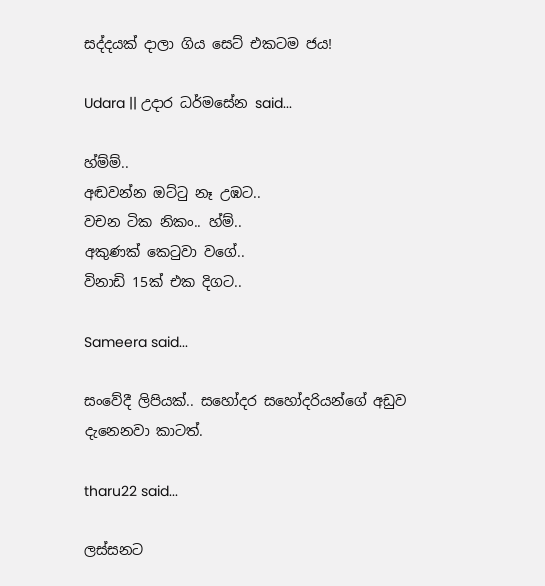සද්දයක් දාලා ගිය සෙට් එකටම ජය!

Udara || උදාර ධර්මසේන said...

හ්ම්ම්..
අඬවන්න ඔට්ටු නෑ උඹට..
වචන ටික නිකං.. හ්ම්..
අකුණක් කෙටුවා ව‍ගේ..
විනාඩි 15ක් එක දිගට..

Sameera said...

සංවේදී ලිපියක්.. සහෝදර සහෝදරියන්ගේ අඩුව දැනෙනවා කාටත්.

tharu22 said...

ලස්සනට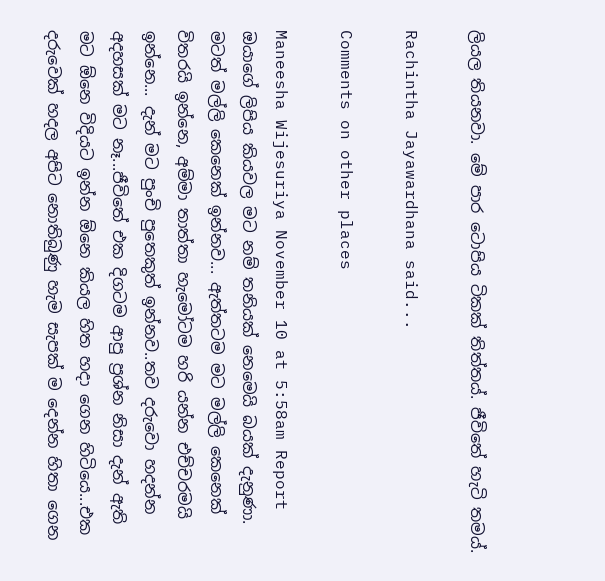ලියල තියනවා. මේ පාර ටොපිය ටිකක් තිත්තය්. ජීවිතේ හැටි තමය්.

Rachintha Jayawardhana said...

Comments on other places

Maneesha Wijesuriya November 10 at 5:58am Report
ඔයාගේ ලිපිය කියවල මට නම් තනියක් නෙමෙයි බයක් දැනුණා. මටත් මල්ලි කෙනෙක් ඉන්නව... ඇත්තටම මට මල්ලි කෙනෙක් විතරයි ඉන්නෙ, අම්මා තාත්තා හැමෝටම හරි යන්න එච්චරමයි ඉන්නෙ... දැන් මට පුංචි පුතෙකුත් ඉන්නව..තව දරුවො හදන්න අදහසක් මට නෑ...ජීවිතේ එක දිගටම ආපු ප්‍රශ්න නිසා දැන් ඇති මට ඕනෙ විදියට ඉන්න ඕනෙ කියල හිත හදා ගෙන හිටියෙ...එක දරුවෙක් හදල අපිට නොතිබුණු හැම සැපක් ම දෙන්න හිතා ගෙන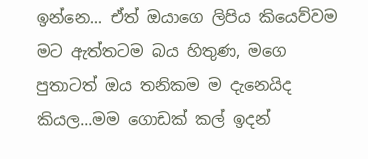ඉන්නෙ... ඒත් ඔයාගෙ ලිපිය කියෙව්වම මට ඇත්තටම බය හිතුණ, මගෙ පුතාටත් ඔය තනිකම ම දැනෙයිද කියල...මම ගොඩක් කල් ඉදන්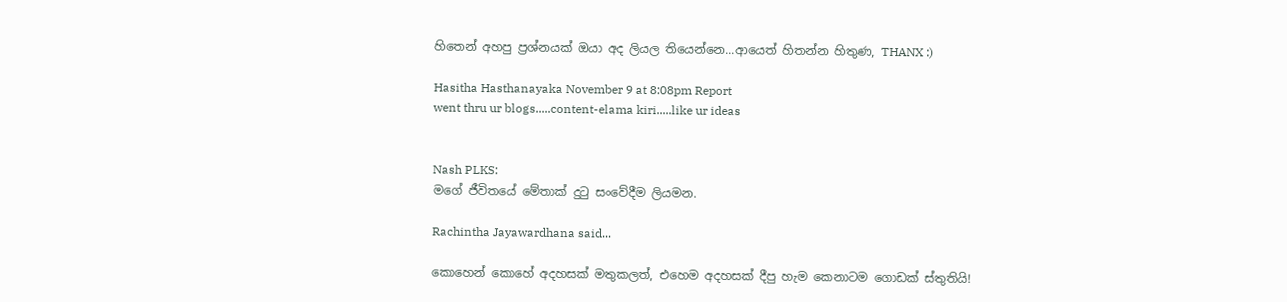හිතෙන් අහපු ප්‍රශ්නයක් ඔයා අද ලියල තියෙන්නෙ...ආයෙත් හිතන්න හිතුණ, THANX :)

Hasitha Hasthanayaka November 9 at 8:08pm Report
went thru ur blogs.....content-elama kiri.....like ur ideas


Nash PLKS:
මගේ ජීවිතයේ මේතාක් දුටු සංවේදීම ලියමන.

Rachintha Jayawardhana said...

කොහෙන් කොහේ අදහසක් මතුකලත්, එහෙම අදහසක් දීපු හැම කෙනාටම ගොඩක් ස්තුතියි!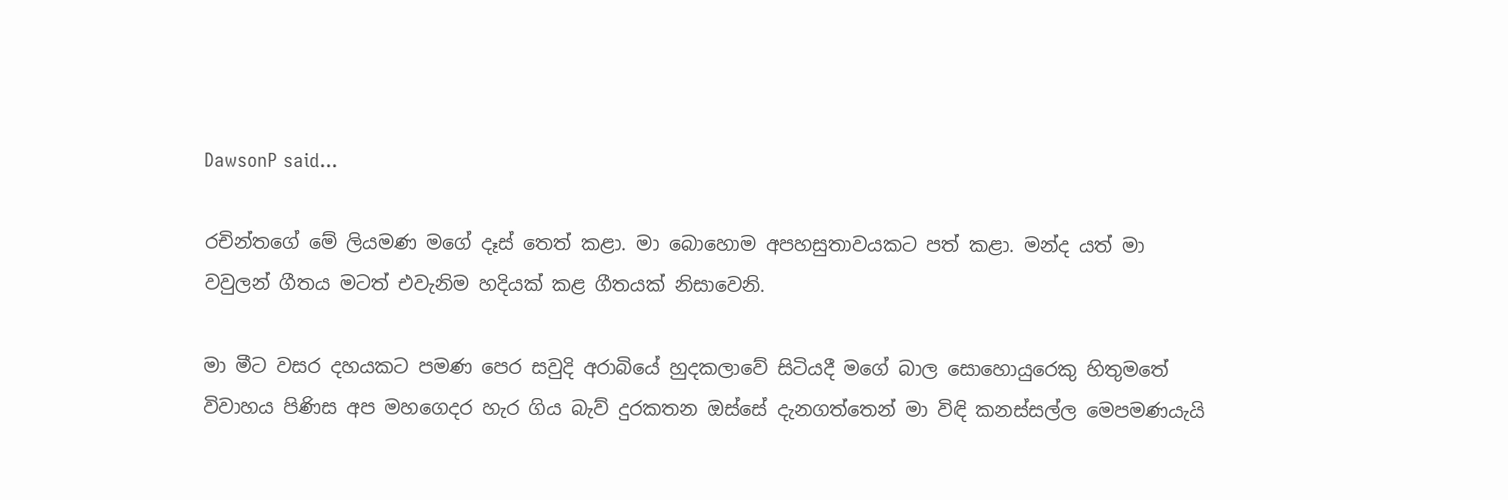DawsonP said...

රචින්තගේ මේ ලියමණ ‍මගේ දෑස් තෙත් කළා. මා බොහොම අපහසුතාවයකට පත් කළා. මන්ද යත් මා වවුලන් ගීතය මටත් එවැනිම හදියක් කළ ගීතයක් නිසාවෙනි.

මා මීට වසර දහයකට පමණ පෙර සවුදි අරාබියේ හුදකලාවේ සිටියදී මගේ බාල සොහොයුරෙකු හිතුමතේ විවාහය පිණිස අප මහගෙදර හැර ගිය බැව් දුරකතන ඔස්සේ දැනගත්තෙන් මා විඳි කනස්සල්ල මෙපමණයැයි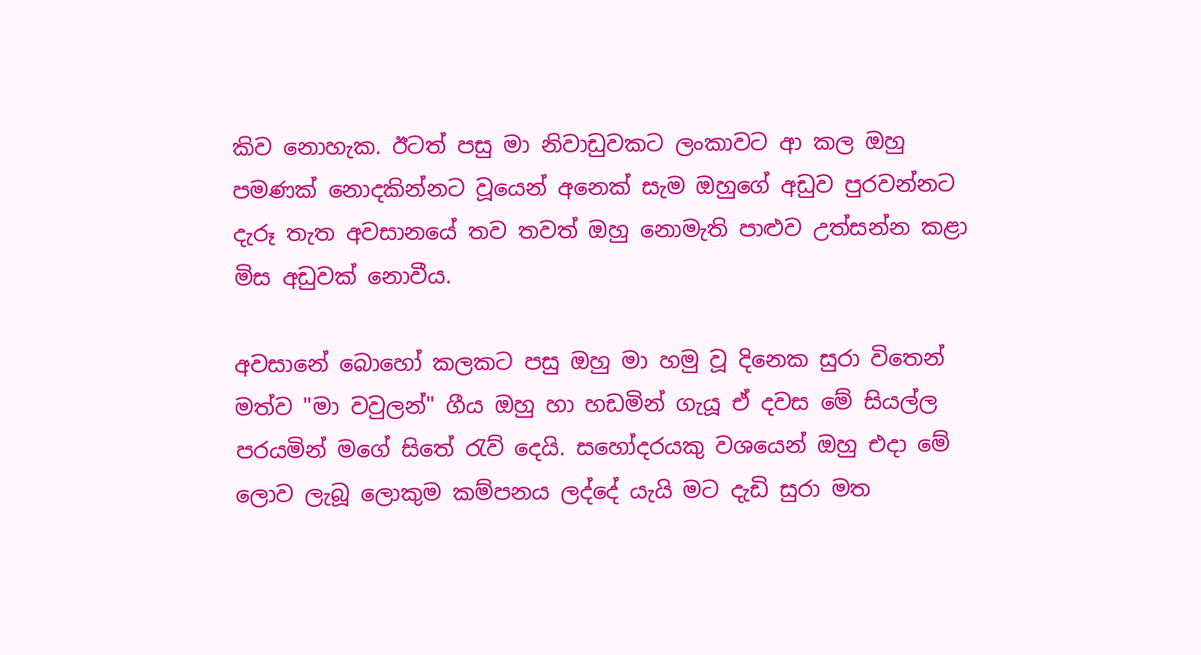කිව නොහැක. ඊටත් පසු මා නිවාඩුවකට ලංකාවට ආ කල ඔහු පමණක් නොදකින්නට වූයෙන් අනෙක් සැම ඔහුගේ අඩුව පුරවන්නට දැරූ තැත අවසානයේ තව තවත් ඔහු නොමැති පාළුව උත්සන්න කළා මිස අඩුවක් නොවීය.

අවසානේ බොහෝ කලකට පසු ඔහු මා හමු වූ දිනෙක සුරා විතෙන් මත්ව "මා වවුලන්" ගීය ඔහු හා හඩමින් ගැයූ ඒ දවස මේ සියල්ල පරයමින් මගේ සිතේ රැව් දෙයි. සහෝදරයකු වශයෙන් ඔහු එදා මේ ලොව ලැබූ ලොකුම කම්පනය ලද්දේ යැයි මට දැඩි සුරා මත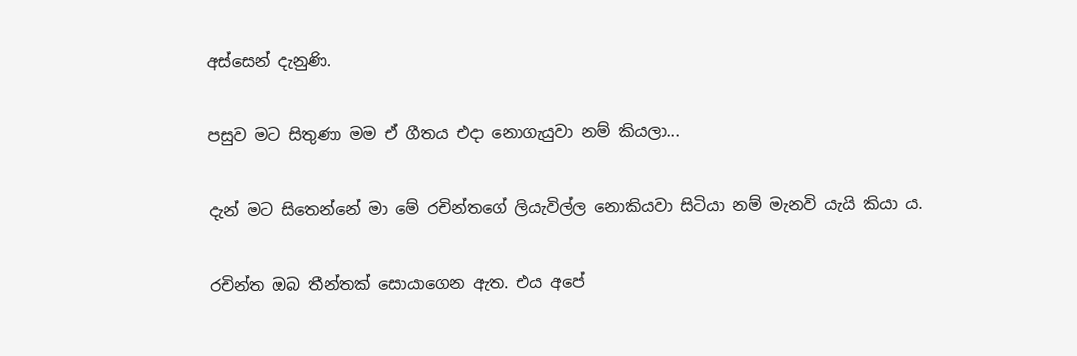අස්සෙන් දැනුණි.

පසුව මට සිතුණා මම ඒ ගීතය එදා‍ නොගැයුවා නම් කියලා...

දැන් මට සිතෙන්නේ මා මේ රචින්තගේ ලියැවිල්ල නොකියවා සිටියා නම් මැනවි යැයි කියා ය.

රචින්ත ඔබ තීන්තක් සොයාගෙන ඇත. එය අපේ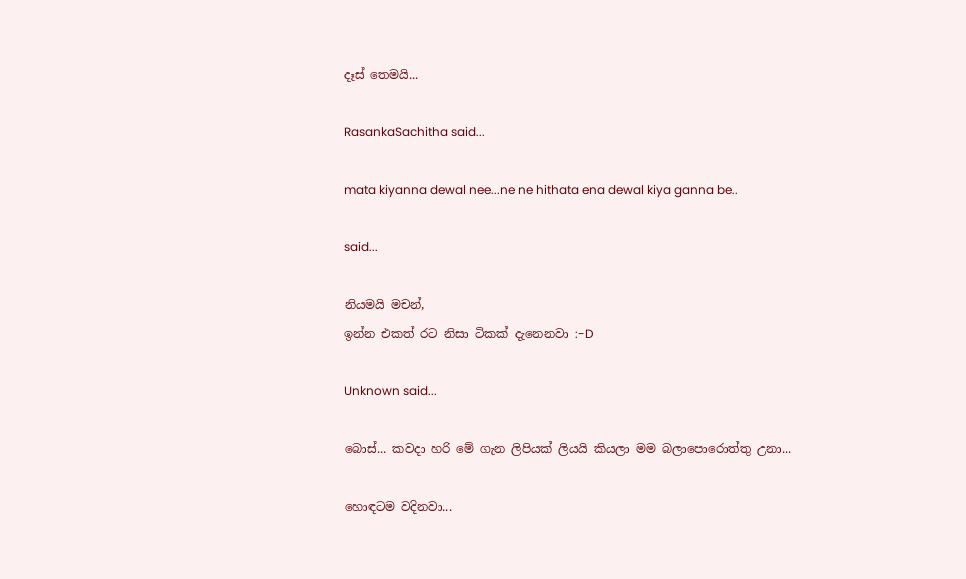දෑස් තෙමයි...

RasankaSachitha said...

mata kiyanna dewal nee...ne ne hithata ena dewal kiya ganna be..

said...

නියමයි මචන්,
ඉන්න එකත් රට නිසා ටිකක් දැනෙනවා :-D

Unknown said...

බොස්... කවදා හරි මේ ගැන ලිපියක් ලියයි කියලා මම බලාපොරොත්තු උනා...

හොඳටම වදිනවා...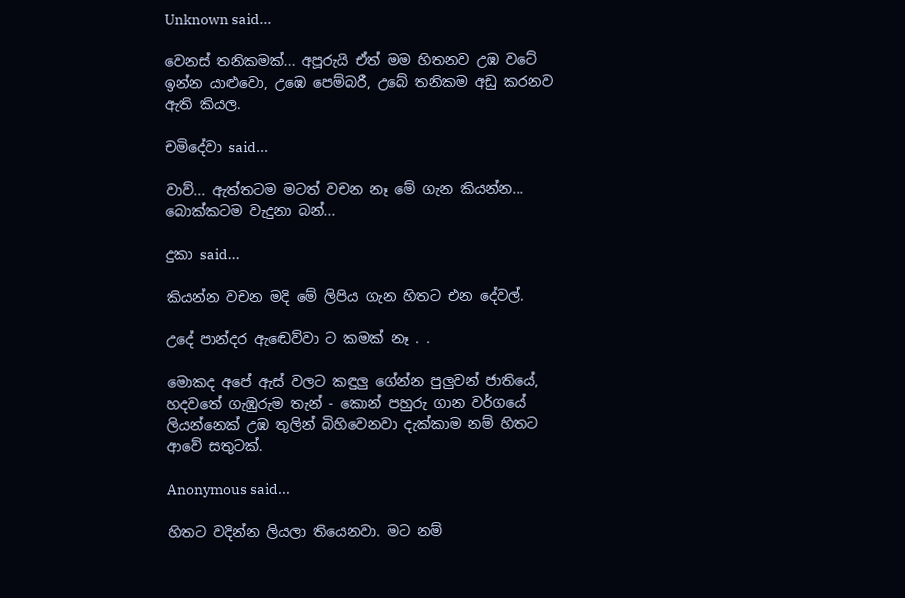Unknown said...

වෙනස් තනිකමක්... අපූරුයි ඒත් මම හිතනව උඹ වටේ ඉන්න යාළුවො, උඹෙ පෙම්බරී, උබේ තනිකම අඩු කරනව ඇති කියල.

චමිදේවා said...

වාව්... ඇත්තටම මටත් වචන නෑ මේ ගැන කියන්න... බොක්කටම වැදුනා බන්...

දුකා said...

කියන්න වචන මදි මේ ලිපිය ගැන හිතට එන දේවල්.

උදේ පාන්දර ඇඬෙව්වා ට කමක් නෑ . .

මොකද අපේ ඇස් වලට කඳුලු ගේන්න පුලුවන් ජාතියේ, හදවතේ ගැඹුරුම තැන් - කොන් පහුරු ගාන වර්ගයේ ලියන්නෙක් උඹ තුලින් බිහිවෙනවා දැක්කාම නම් හිතට ආවේ සතුටක්.

Anonymous said...

හිතට වදින්න ලියලා තියෙනවා. මට නම්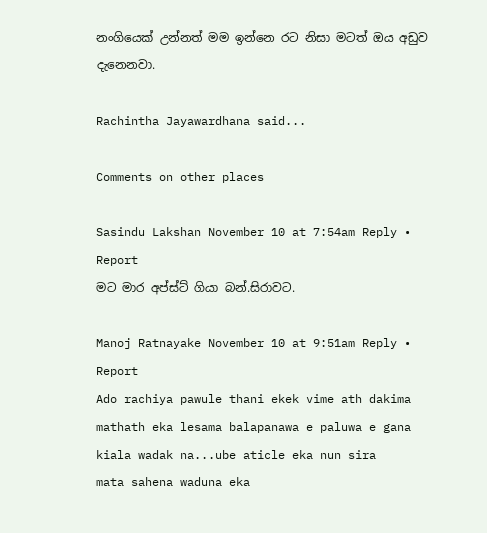නංගියෙක් උන්නත් මම ඉන්නෙ රට නිසා මටත් ඔය අඩුව දැනෙනවා.

Rachintha Jayawardhana said...

Comments on other places

Sasindu Lakshan November 10 at 7:54am Reply • Report
මට මාර අප්ස්ට් ගියා බන්.සිරාවට.

Manoj Ratnayake November 10 at 9:51am Reply • Report
Ado rachiya pawule thani ekek vime ath dakima mathath eka lesama balapanawa e paluwa e gana kiala wadak na...ube aticle eka nun sira
mata sahena waduna eka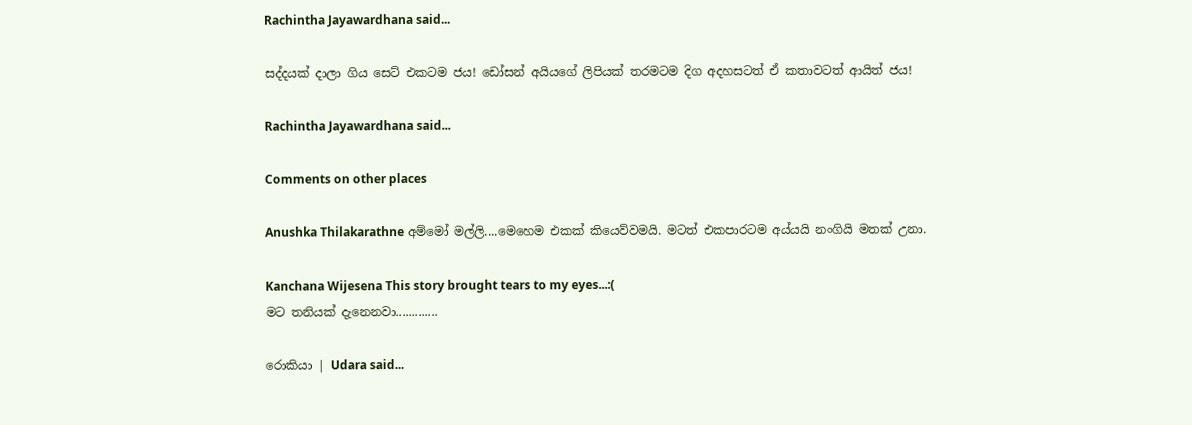Rachintha Jayawardhana said...

සද්දයක් දාලා ගිය සෙට් එකටම ජය! ඩෝසන් අයියගේ ලිපියක් තරමටම දිග අදහසටත් ඒ කතාවටත් ආයිත් ජය!

Rachintha Jayawardhana said...

Comments on other places

Anushka Thilakarathne අම්මෝ මල්ලි....මෙහෙම එකක් කියෙව්වමයි. මටත් එකපාරටම අය්යයි නංගියි මතක් උනා.

Kanchana Wijesena This story brought tears to my eyes...:(
මට තනියක් දැනෙනවා.............

රොකියා | Udara said...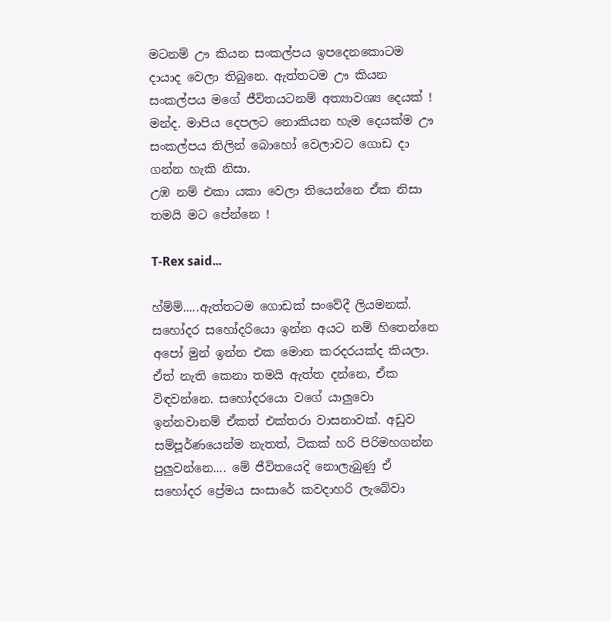මටනම් ඌ කියන සංකල්පය ඉපදෙනකොටම දායාද වෙලා තිබුනෙ. ඇත්තටම ඌ කියන සංකල්පය මගේ ජීවිතයටනම් අත්‍යාවශ්‍ය දෙයක් ! මන්ද. මාපිය දෙපලට නොකියන හැම දෙයක්ම ඌ සංකල්පය තිලින් බොහෝ වෙලාවට ගොඩ දා ගන්න හැකි නිසා.
උඹ නම් එකා යකා වෙලා තියෙන්නෙ ඒක නිසා තමයි මට පේන්නෙ !

T-Rex said...

හ්ම්ම්.....ඇත්තටම ගොඩක් සංවේදී ලියමනක්. සහෝදර සහෝදරියො ඉන්න අයට නම් හිතෙන්නෙ අපෝ මුන් ඉන්න එක මොන කරදරයක්ද කියලා. ඒත් නැති කෙනා තමයි ඇත්ත දන්නෙ, ඒක විඳවන්නෙ. සහෝදරයො වගේ යාලුවො ඉන්නවානම් ඒකත් එක්තරා වාසනාවක්. අඩුව සම්පූර්ණයෙන්ම නැතත්, ටිකක් හරි පිරිමහගන්න පුලුවන්නෙ.... මේ ජීවිතයෙදි නොලැබුණු ඒ සහෝදර ප්‍රේමය සංසාරේ කවදාහරි ලැබේවා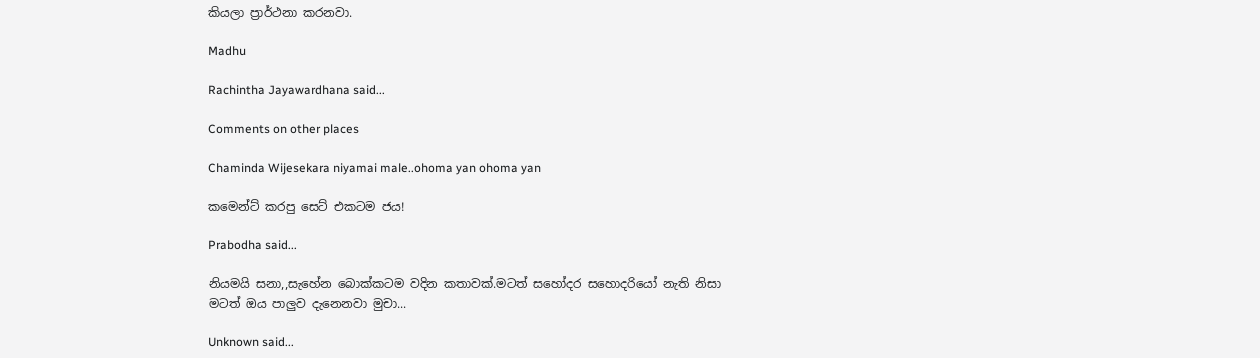කියලා ප්‍රාර්ථනා කරනවා.

Madhu

Rachintha Jayawardhana said...

Comments on other places

Chaminda Wijesekara niyamai male..ohoma yan ohoma yan

කමෙන්ට් කරපු සෙට් එකටම ජය!

Prabodha said...

නියමයි සනා,,සැහේන බොක්කටම වදින කතාවක්.මටත් සහෝදර සහොදරියෝ නැති නිසා මටත් ඔය පාලුව දැනෙනවා මුචා...

Unknown said...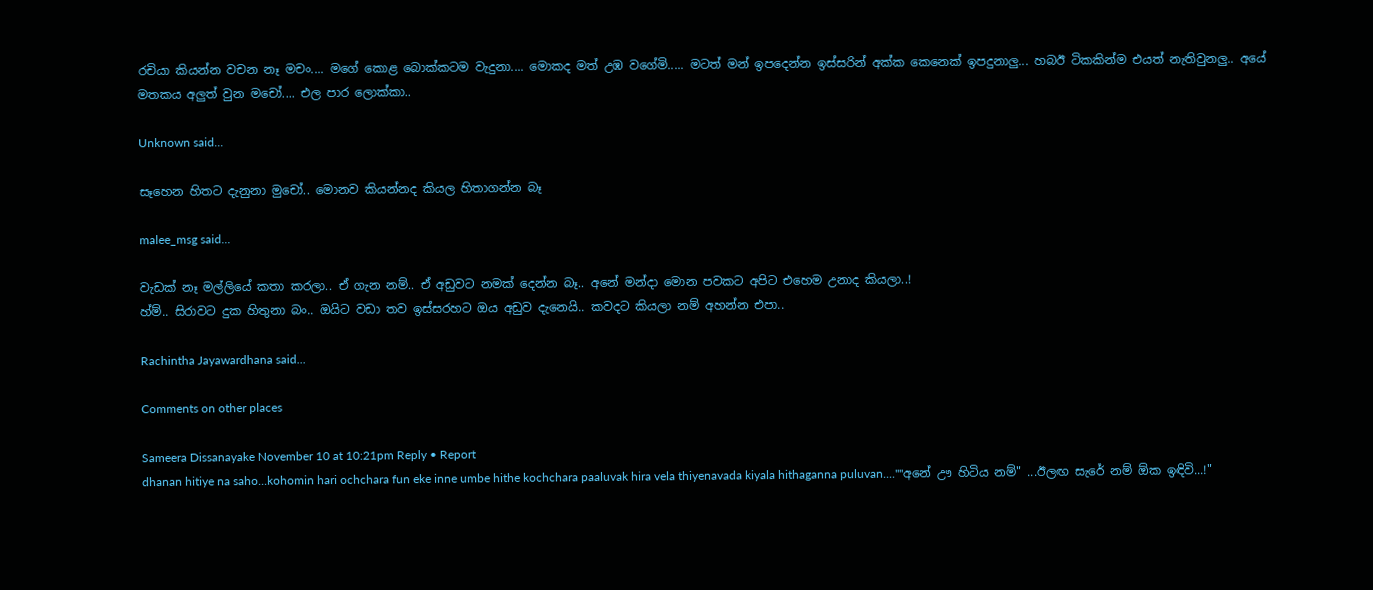රචියා කියන්න වචන නෑ මචං.... මගේ කොළ බොක්කටම වැදුනා.... මොකද මත් උඹ වගේමි..... මටත් මන් ඉපදෙන්න ඉස්සරින් අක්ක කෙනෙක් ඉපදුනාලු... හබඊ ටිකකින්ම එයත් නැතිවුනලු.. අයේ මතකය අලුත් වුන මචෝ.... එල පාර ලොක්කා..

Unknown said...

සෑහෙන හිතට දැනුනා මුචෝ.. මොනව කියන්නද කියල හිතාගන්න බෑ

malee_msg said...

වැඩක් නෑ මල්ලියේ කතා කරලා.. ඒ ගැන නම්.. ඒ අඩුවට නමක් දෙන්න බෑ.. අනේ මන්දා මොන පවකට අපිට එහෙම උනාද කියලා..!
හ්ම්.. සිරාවට දුක හිතුනා බං.. ඔයිට වඩා තව ඉස්සරහට ඔය අඩුව දැනෙයි.. කවදට කියලා නම් අහන්න එපා..

Rachintha Jayawardhana said...

Comments on other places

Sameera Dissanayake November 10 at 10:21pm Reply • Report
dhanan hitiye na saho...kohomin hari ochchara fun eke inne umbe hithe kochchara paaluvak hira vela thiyenavada kiyala hithaganna puluvan....""අනේ ඌ හිටිය නම්" ...ඊලඟ සැරේ නම් ඕක ඉඳිවි...!"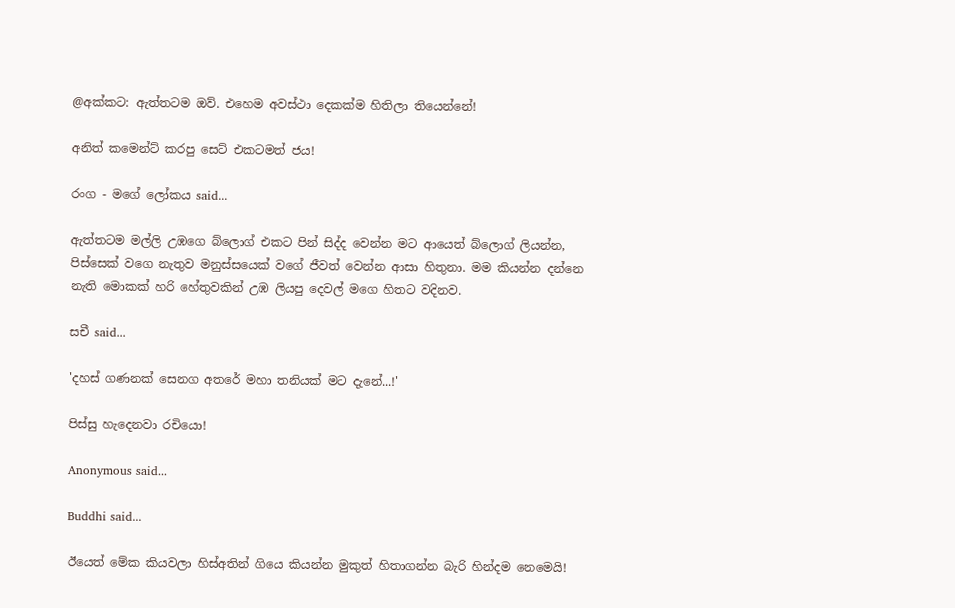@අක්කට: ඇත්තටම ඔව්. එහෙම අවස්ථා දෙකක්ම හිතිලා තියෙන්නේ!

අනිත් කමෙන්ට් කරපු සෙට් එකටමත් ජය!

රංග - මගේ ලෝකය said...

ඇත්තටම මල්ලි උඹගෙ බ්ලොග් එකට පින් සිද්ද වෙන්න මට ආයෙත් බ්ලොග් ලියන්න, පිස්සෙක් වගෙ නැතුව මනුස්සයෙක් වගේ ජීවත් වෙන්න ආසා හිතුනා. මම කියන්න දන්නෙ නැති මොකක් හරි හේතුවකින් උඹ ලියපු දෙවල් මගෙ හිතට වදිනව.

සචී said...

'දහස් ගණනක් සෙනග අතරේ මහා තනියක් මට දැනේ...!'

පිස්සු හැදෙනවා රචියො!

Anonymous said...

Buddhi said...

ඊයෙත් මේක කියවලා හිස්අතින් ගියෙ කියන්න මුකුත් හිතාගන්න බැරි හින්දම නෙමෙයි!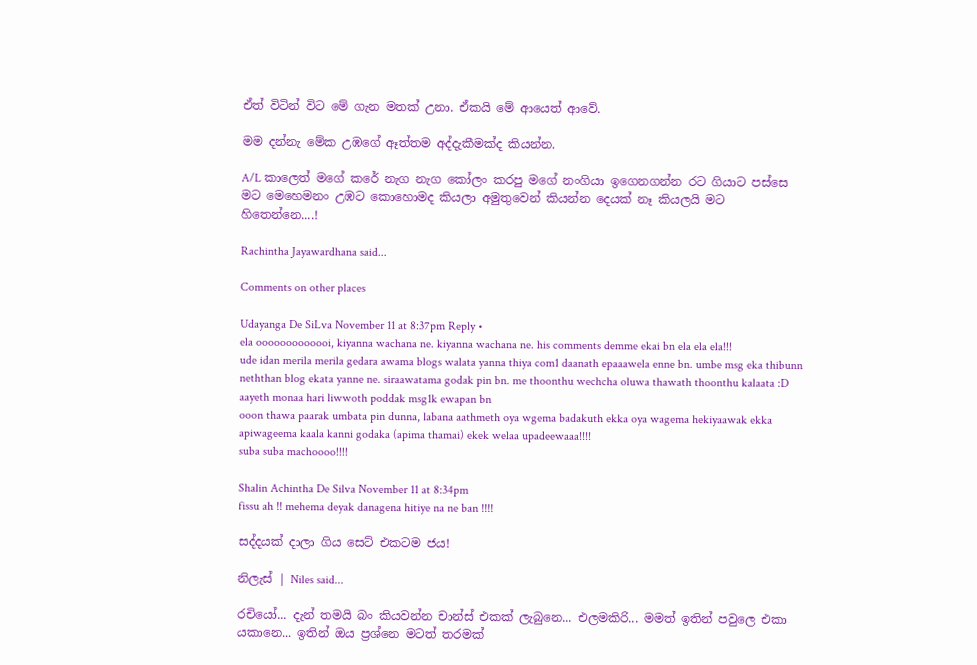ඒත් විටින් විට මේ ගැන මතක් උනා. ඒකයි මේ ආයෙත් ආවේ.

මම දන්නැ මේක උඹගේ ඈත්තම අද්දැකීමක්ද කියන්න.

A/L කාලෙත් මගේ කරේ නැග නැග කෝලං කරපු මගේ නංගියා ඉගෙනගන්න රට ගියාට පස්සෙ මට මෙහෙමනං උඹට කොහොමද කියලා අමුතුවෙන් කියන්න දෙයක් නෑ කියලයි මට හිතෙන්නෙ....!

Rachintha Jayawardhana said...

Comments on other places

Udayanga De SiLva November 11 at 8:37pm Reply •
ela ooooooooooooi, kiyanna wachana ne. kiyanna wachana ne. his comments demme ekai bn ela ela ela!!!
ude idan merila merila gedara awama blogs walata yanna thiya com1 daanath epaaawela enne bn. umbe msg eka thibunn neththan blog ekata yanne ne. siraawatama godak pin bn. me thoonthu wechcha oluwa thawath thoonthu kalaata :D
aayeth monaa hari liwwoth poddak msg1k ewapan bn
ooon thawa paarak umbata pin dunna, labana aathmeth oya wgema badakuth ekka oya wagema hekiyaawak ekka apiwageema kaala kanni godaka (apima thamai) ekek welaa upadeewaaa!!!!
suba suba machoooo!!!!

Shalin Achintha De Silva November 11 at 8:34pm
fissu ah !! mehema deyak danagena hitiye na ne ban !!!!

සද්දයක් දාලා ගිය සෙට් එකටම ජය!

නිලැස් | Niles said...

රචියෝ... දැන් තමයි බං කියවන්න චාන්ස් එකක් ලැබුනෙ... එලමකිරි... මමත් ඉතින් පවුලෙ එකා යකානෙ... ඉතින් ඔය ප්‍රශ්නෙ මටත් තරමක්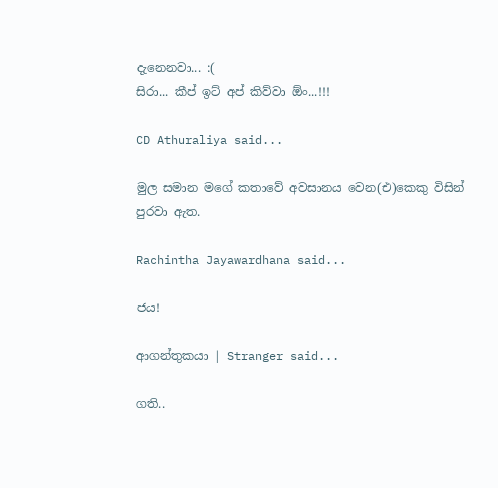දැනෙනවා... :(
සිරා... කීප් ඉට් අප් කිව්වා ඕං...!!!

CD Athuraliya said...

මුල සමාන මගේ කතාවේ අවසානය වෙන(එ)කෙකු විසින් පුරවා ඇත.

Rachintha Jayawardhana said...

ජය!

ආගන්තුකයා | Stranger said...

ගති..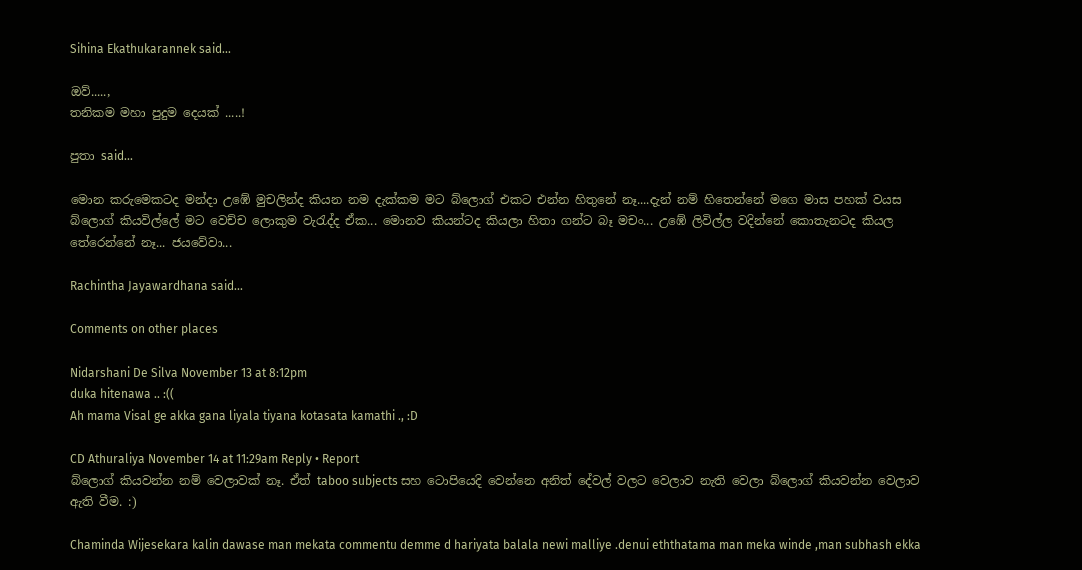Sihina Ekathukarannek said...

ඔව්.....,
තනිකම මහා පුදුම දෙයක් .....!

පුතා said...

මොන කරුමෙකටද මන්දා උඹේ මුචලින්ද කියන නම දැක්කම මට බ්ලොග් එකට එන්න හිතුනේ නෑ....දැන් නම් හිතෙන්නේ මගෙ මාස පහක් වයස බ්ලොග් කියවිල්ලේ මට වෙච්ච ලොකුම වැරැද්ද ඒක... මොනව කියන්ටද කියලා හිතා ගන්ට බෑ මචං... උඹේ ලිවිල්ල වදින්නේ කොතැනටද කියල තේරෙන්නේ නෑ... ජයවේවා...

Rachintha Jayawardhana said...

Comments on other places

Nidarshani De Silva November 13 at 8:12pm
duka hitenawa .. :((
Ah mama Visal ge akka gana liyala tiyana kotasata kamathi ., :D

CD Athuraliya November 14 at 11:29am Reply • Report
බ්ලොග් කියවන්න නම් වෙලාවක් නෑ. ඒත් taboo subjects සහ ටොපියෙදි වෙන්නෙ අනිත් දේවල් වලට වෙලාව නැති වෙලා බ්ලොග් කියවන්න වෙලාව ඇති වීම. :)

Chaminda Wijesekara kalin dawase man mekata commentu demme d hariyata balala newi malliye .denui eththatama man meka winde ,man subhash ekka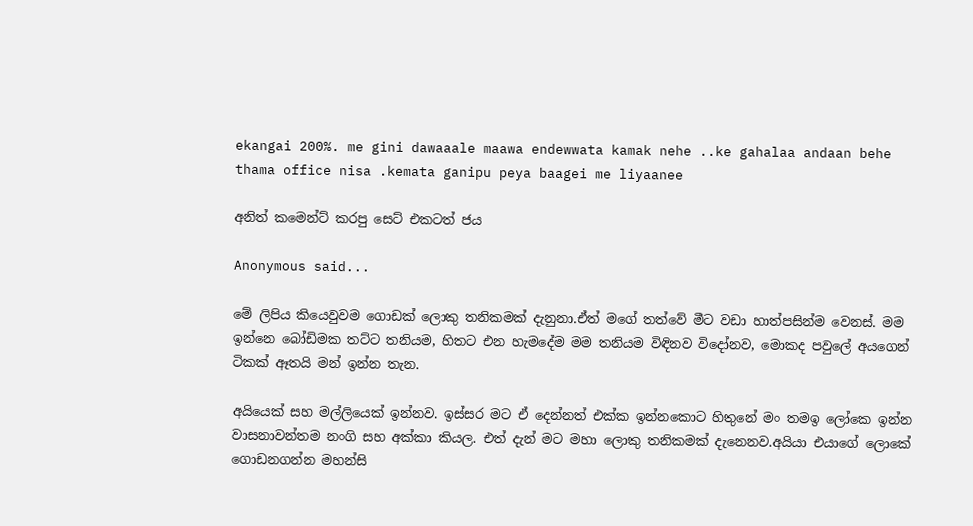ekangai 200%. me gini dawaaale maawa endewwata kamak nehe ..ke gahalaa andaan behe thama office nisa .kemata ganipu peya baagei me liyaanee

අනිත් කමෙන්ට් කරපු සෙට් එකටත් ජය

Anonymous said...

මේ ලිපිය කියෙවුවම ගොඩක් ලොකු තනිකමක් දැනුනා.ඒත් මගේ තත්වේ මීට වඩා හාත්පසින්ම වෙනස්. මම ඉන්නෙ බෝඩිමක තට්ට තනියම, හිතට එන හැමදේම මම තනියම විඳිනව විදෝනව, මොකද පවුලේ අයගෙන් ටිකක් ඈතයි මන් ඉන්න තැන.

අයියෙක් සහ මල්ලියෙක් ඉන්නව. ඉස්සර මට ඒ දෙන්නත් එක්ක ඉන්නකොට හිතුනේ මං තමඉ ලෝකෙ ඉන්න වාසනාවන්තම නංගි සහ අක්කා කියල. එත් දැන් මට මහා ලොකු තනිකමක් දැනෙනව.අයියා එයාගේ ලොකේ ගොඩනගන්න මහන්සි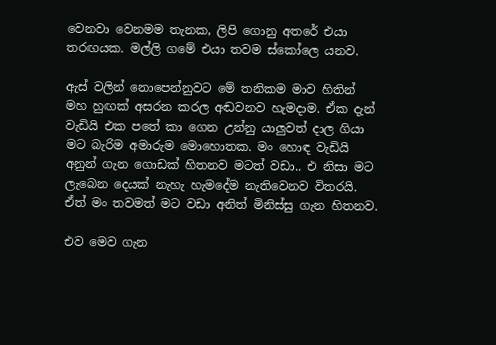වෙනවා වෙනමම තැනක, ලිපි ගොනු අතරේ එයා තරඟයක. මල්ලි ගමේ එයා තවම ස්කෝලෙ යනව.

ඇස් වලින් නොපෙන්නුවට මේ තනිකම මාව හිතින් මහ හුඟක් අසරන කරල අඬවනව හැමදාම. ඒක දැන් වැඩියි එක පතේ කා ගෙන උන්නු යාලුවත් දාල ගියා මට බැරිම අමාරුම මොහොතක. මං හොඳ වැඩියි අනුන් ගැන ගොඩක් හිතනව මටත් වඩා.. එ නිසා මට ලැබෙන දෙයක් නැහැ හැමදේම නැතිවෙනව විතරයි. ඒත් මං තවමත් මට වඩා අනිත් මිනිස්සු ගැන හිතනව.

එව මෙව ගැන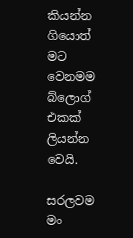කියන්න ගියොත් මට වෙනමම බ්ලොග් එකක් ලියන්න වෙයි.

සරලවම මං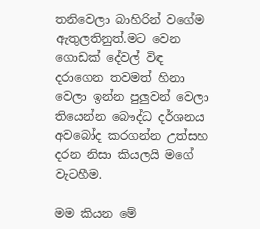තනිවෙලා බාහිරින් වගේම ඇතුලතිනුත්.මට වෙන ගොඩක් දේවල් විඳ දරාගෙන තවමත් හිනා වෙලා ඉන්න පුලුවන් වෙලා තියෙන්න බෞද්ධ දර්ශනය අවබෝද කරගන්න උත්සහ දරන නිසා කියලයි මගේ වැටහීම.

මම කියන මේ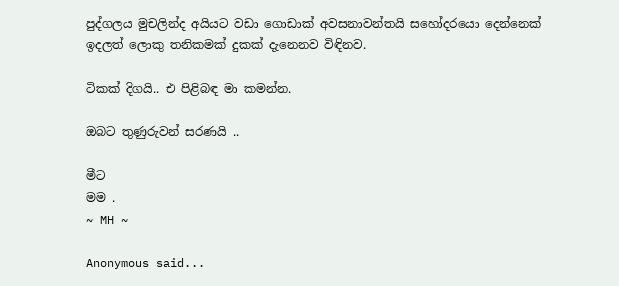පුද්ගලය මුචලින්ද අයියට වඩා ගොඩාක් අවසනාවන්තයි සහෝදරයො දෙන්නෙක් ඉදලත් ලොකු තනිකමක් දුකක් දැනෙනව විඳිනව.

ටිකක් දිගයි.. එ පිළිබඳ මා කමන්න.

ඔබට තුණුරුවන් සරණයි ..

මීට
මම .
~ MH ~

Anonymous said...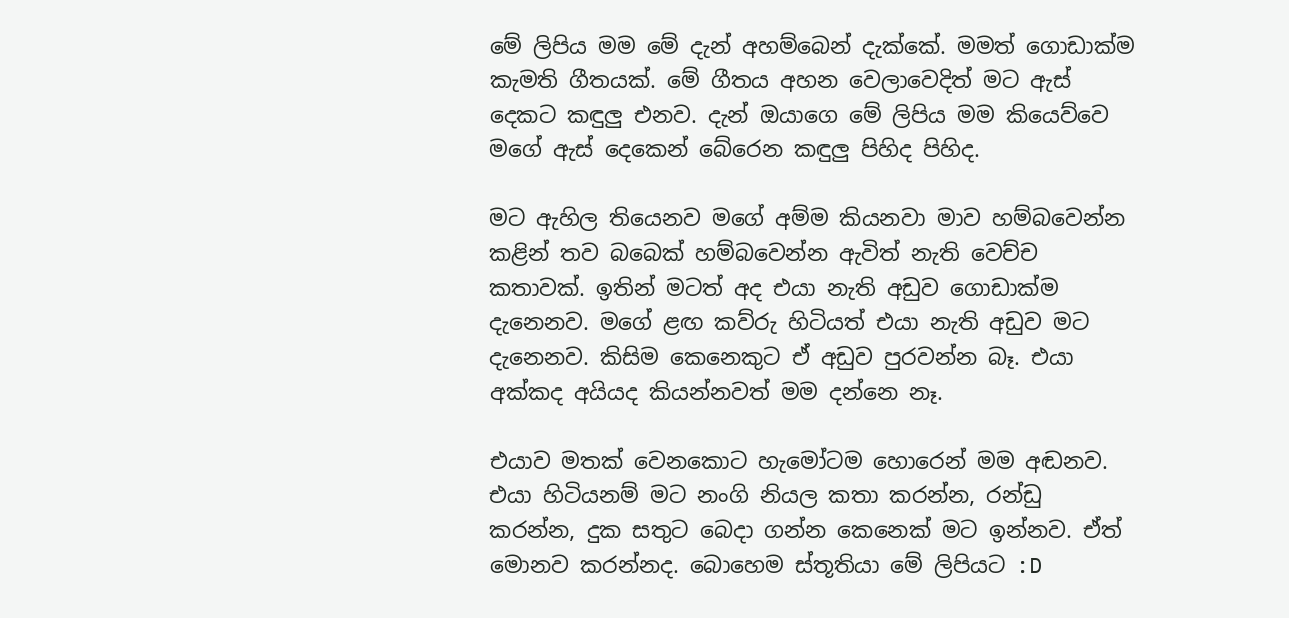මේ ලිපිය මම මේ දැන් අහම්බෙන් දැක්කේ. මමත් ගොඩාක්ම කැමති ගීතයක්. මේ ගීතය අහන වෙලාවෙදිත් මට ඇස් දෙකට කඳුලු එනව. දැන් ඔයාගෙ මේ ලිපිය මම කියෙව්වෙ මගේ ඇස් දෙකෙන් බේරෙන කඳුලු පිහිද පිහිද.

මට ඇහිල තියෙනව මගේ අම්ම කියනවා මාව හම්බවෙන්න කළින් තව බබෙක් හම්බවෙන්න ඇවිත් නැති වෙච්ච කතාවක්. ඉතින් මටත් අද එයා නැති අඩුව ගොඩාක්ම දැනෙනව. මගේ ළඟ කව්රු හිටියත් එයා නැති අඩුව මට දැනෙනව. කිසිම කෙනෙකුට ඒ අඩුව පුරවන්න බෑ. එයා අක්කද අයියද කියන්නවත් මම දන්නෙ නෑ.

එයාව මතක් වෙනකොට හැමෝටම හොරෙන් මම අඬනව. එයා හිටියනම් මට නංගි නියල කතා කරන්න, රන්ඩු කරන්න, දුක සතුට බෙදා ගන්න කෙනෙක් මට ඉන්නව. ඒත් මොනව කරන්නද. බොහෙම ස්තූතියා මේ ලිපියට :D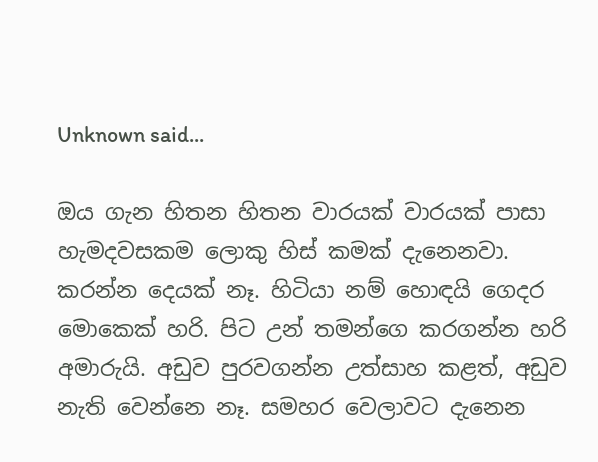Unknown said...

ඔය ගැන හිතන හිතන වාරයක් වාරයක් පාසා හැමදවසකම ලොකු හිස් කමක් දැනෙනවා. කරන්න දෙයක් නෑ. හිටියා නම් හොඳයි ගෙදර මොකෙක් හරි. පිට උන් තමන්ගෙ කරගන්න හරි අමාරුයි. අඩුව පුරවගන්න උත්සාහ කළත්, අඩුව නැති වෙන්නෙ නෑ. සමහර වෙලාවට දැනෙන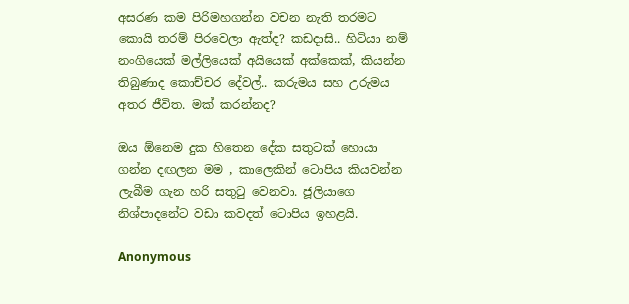අසරණ කම පිරිමහගන්න වචන නැති තරමට කොයි තරම් පිරවෙලා ඇත්ද? කඩදාසි.. හිටියා නම් නංගියෙක් මල්ලියෙක් අයියෙක් අක්කෙක්, කියන්න තිබුණාද කොච්චර දේවල්.. කරුමය සහ උරුමය අතර ජීවිත. මක් කරන්නද?

ඔය ඕනෙම දුක හිතෙන දේක සතුටක් හොයා ගන්න දඟලන මම , කාලෙකින් ටොපිය කියවන්න ලැබීම ගැන හරි සතුටු වෙනවා. ජූලියාගෙ නිශ්පාදනේට වඩා කවදත් ටොපිය ඉහළයි.

Anonymous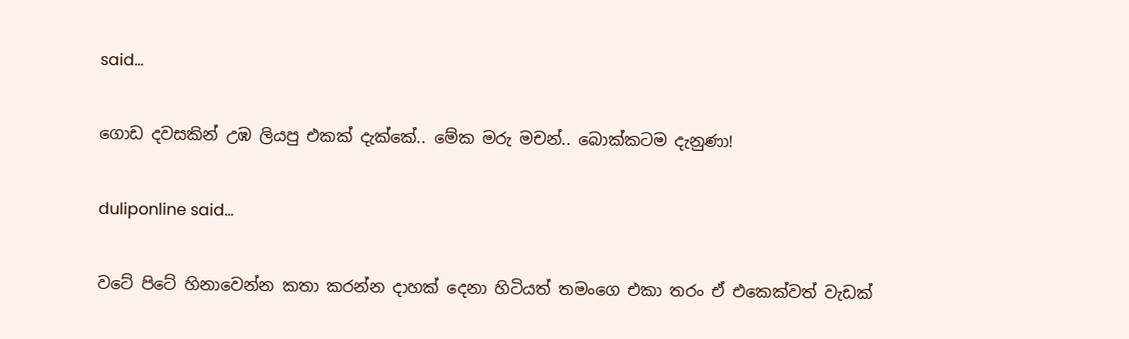said...

ගොඩ දවසකින් උඹ ලියපු එකක් දැක්කේ.. මේක මරු මචන්.. බොක්කටම දැනුණා!

duliponline said...

වටේ පිටේ හිනාවෙන්න කතා කරන්න දාහක් දෙනා හිටියත් තමංගෙ එකා තරං ඒ එකෙක්වත් වැඩක්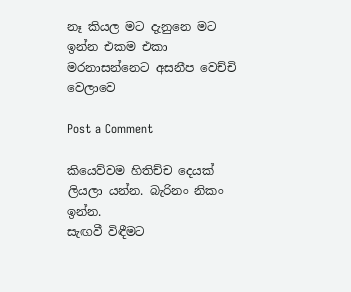නෑ කියල මට දැනුනෙ මට ඉන්න එකම එකා මරනාසන්නෙට අසනීප වෙච්චි වෙලාවෙ

Post a Comment

කියෙව්වම හිතිච්ච දෙයක් ලියලා යන්න. බැරිනං නිකං ඉන්න.
සැඟවී විඳීමට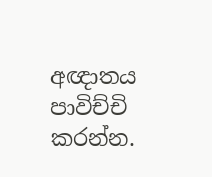අඥාතය පාවිච්චි කරන්න.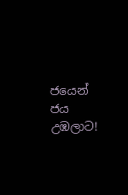ජයෙන් ජය උඹලාට!